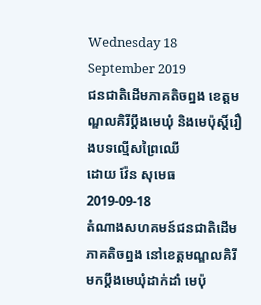Wednesday 18 September 2019
ជនជាតិដើមភាគតិចព្នង ខេត្តមណ្ឌលគិរីប្ដឹងមេឃុំ និងមេប៉ុស្តិ៍រឿងបទល្មើសព្រៃឈើ
ដោយ វ៉ែន សុមេធ
2019-09-18
តំណាងសហគមន៍ជនជាតិដើមភាគតិចព្នង នៅខេត្តមណ្ឌលគិរី មកប្ដឹងមេឃុំដាក់ដាំ មេប៉ុ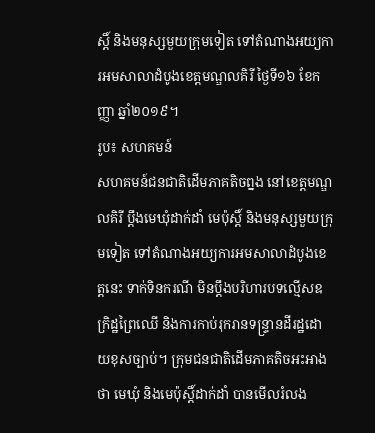ស្តិ៍ និងមនុស្សមួយក្រុមទៀត ទៅតំណាងអយ្យការអមសាលាដំបូងខេត្តមណ្ឌលគិរី ថ្ងៃទី១៦ ខែកញ្ញា ឆ្នាំ២០១៩។
រូប៖ សហគមន៍
សហគមន៍ជនជាតិដើមភាគតិចព្នង នៅខេត្តមណ្ឌលគិរី ប្ដឹងមេឃុំដាក់ដាំ មេប៉ុស្តិ៍ និងមនុស្សមួយក្រុមទៀត ទៅតំណាងអយ្យការអមសាលាដំបូងខេត្តនេះ ទាក់ទិនករណី មិនប្ដឹងបរិហារបទល្មើសឧក្រិដ្ឋព្រៃឈើ និងការកាប់រុករានទន្ទ្រានដីរដ្ឋដោយខុសច្បាប់។ ក្រុមជនជាតិដើមភាគតិចអះអាងថា មេឃុំ និងមេប៉ុស្តិ៍ដាក់ដាំ បានមើលរំលង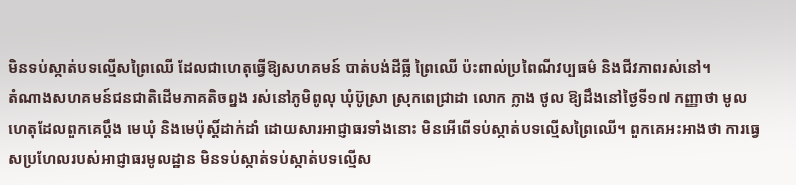មិនទប់ស្កាត់បទល្មើសព្រៃឈើ ដែលជាហេតុធ្វើឱ្យសហគមន៍ បាត់បង់ដីធ្លី ព្រៃឈើ ប៉ះពាល់ប្រពៃណីវប្បធម៌ និងជីវភាពរស់នៅ។
តំណាងសហគមន៍ជនជាតិដើមភាគតិចព្នង រស់នៅភូមិពូលុ ឃុំប៊ូស្រា ស្រុកពេជ្រាដា លោក ក្លាង ថូល ឱ្យដឹងនៅថ្ងៃទី១៧ កញ្ញាថា មូលហេតុដែលពួកគេប្ដឹង មេឃុំ និងមេប៉ុស្តិ៍ដាក់ដាំ ដោយសារអាជ្ញាធរទាំងនោះ មិនអើពើទប់ស្កាត់បទល្មើសព្រៃឈើ។ ពួកគេអះអាងថា ការធ្វេសប្រហែលរបស់អាជ្ញាធរមូលដ្ឋាន មិនទប់ស្កាត់ទប់ស្កាត់បទល្មើស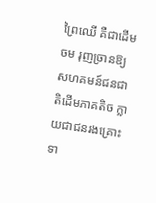ព្រៃឈើ គឺជាដើមចម រុញច្រានឱ្យសហគមន៍ជនជាតិដើមភាគតិច ក្លាយជាជនរងគ្រោះ ទា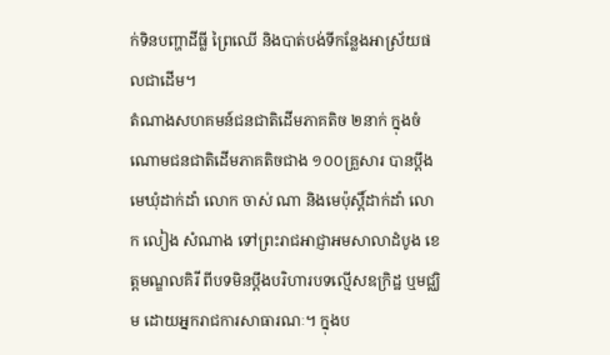ក់ទិនបញ្ហាដីធ្លី ព្រៃឈើ និងបាត់បង់ទីកន្លែងអាស្រ័យផលជាដើម។
តំណាងសហគមន៍ជនជាតិដើមភាគតិច ២នាក់ ក្នុងចំណោមជនជាតិដើមភាគតិចជាង ១០០គ្រួសារ បានប្ដឹងមេឃុំដាក់ដាំ លោក ចាស់ ណា និងមេប៉ុស្តិ៍ដាក់ដាំ លោក លៀង សំណាង ទៅព្រះរាជអាជ្ញាអមសាលាដំបូង ខេត្តមណ្ឌលគិរី ពីបទមិនប្ដឹងបរិហារបទល្មើសឧក្រិដ្ឋ ឬមជ្ឈិម ដោយអ្នករាជការសាធារណៈ។ ក្នុងប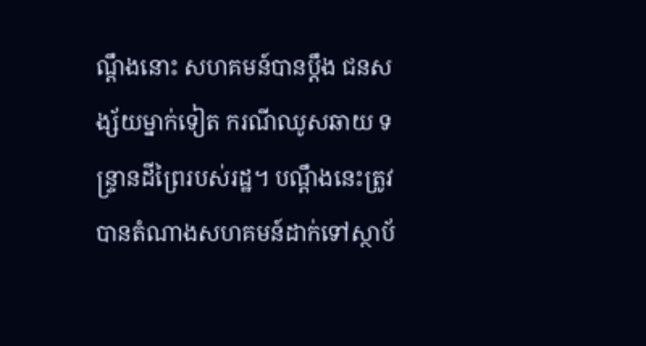ណ្ដឹងនោះ សហគមន៍បានប្ដឹង ជនសង្ស័យម្នាក់ទៀត ករណីឈូសឆាយ ទន្ទ្រានដីព្រៃរបស់រដ្ឋ។ បណ្ដឹងនេះត្រូវបានតំណាងសហគមន៍ដាក់ទៅស្ថាប័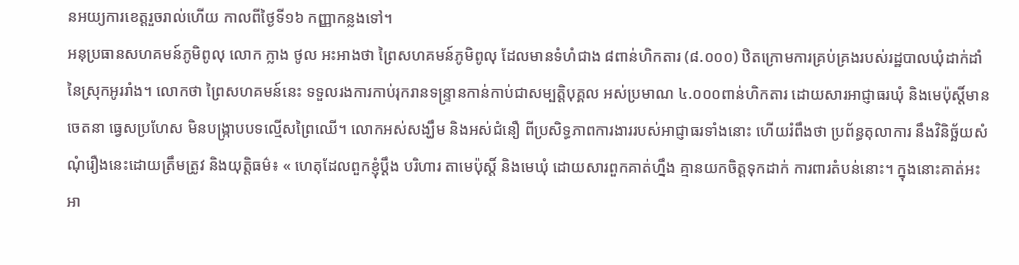នអយ្យការខេត្តរួចរាល់ហើយ កាលពីថ្ងៃទី១៦ កញ្ញាកន្លងទៅ។
អនុប្រធានសហគមន៍ភូមិពូលុ លោក ក្លាង ថូល អះអាងថា ព្រៃសហគមន៍ភូមិពូលុ ដែលមានទំហំជាង ៨ពាន់ហិកតារ (៨.០០០) ឋិតក្រោមការគ្រប់គ្រងរបស់រដ្ឋបាលឃុំដាក់ដាំ នៃស្រុកអូររាំង។ លោកថា ព្រៃសហគមន៍នេះ ទទួលរងការកាប់រុករានទន្ទ្រានកាន់កាប់ជាសម្បត្តិបុគ្គល អស់ប្រមាណ ៤.០០០ពាន់ហិកតារ ដោយសារអាជ្ញាធរឃុំ និងមេប៉ុស្តិ៍មានចេតនា ធ្វេសប្រហែស មិនបង្ក្រាបបទល្មើសព្រៃឈើ។ លោកអស់សង្ឃឹម និងអស់ជំនឿ ពីប្រសិទ្ធភាពការងាររបស់អាជ្ញាធរទាំងនោះ ហើយរំពឹងថា ប្រព័ន្ធតុលាការ នឹងវិនិច្ឆ័យសំណុំរឿងនេះដោយត្រឹមត្រូវ និងយុត្តិធម៌៖ « ហេតុដែលពួកខ្ញុំប្ដឹង បរិហារ តាមេប៉ុស្តិ៍ និងមេឃុំ ដោយសារពួកគាត់ហ្នឹង គ្មានយកចិត្តទុកដាក់ ការពារតំបន់នោះ។ ក្នុងនោះគាត់អះអា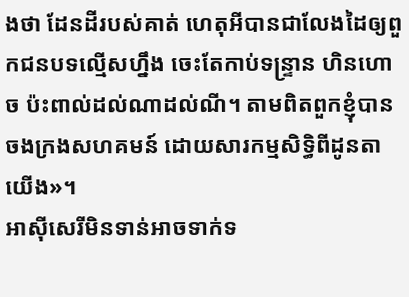ងថា ដែនដីរបស់គាត់ ហេតុអីបានជាលែងដៃឲ្យពួកជនបទល្មើសហ្នឹង ចេះតែកាប់ទន្ទ្រាន ហិនហោច ប៉ះពាល់ដល់ណាដល់ណី។ តាមពិតពួកខ្ញុំបានចងក្រងសហគមន៍ ដោយសារកម្មសិទ្ធិពីដូនតាយើង»។
អាស៊ីសេរីមិនទាន់អាចទាក់ទ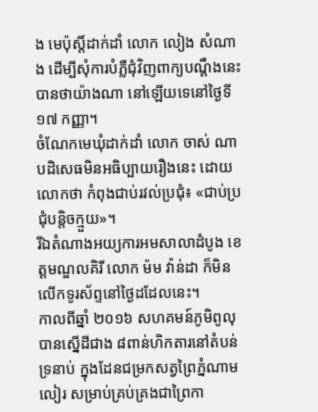ង មេប៉ុស្តិ៍ដាក់ដាំ លោក លៀង សំណាង ដើម្បីសុំការបំភ្លឺជុំវិញពាក្យបណ្ដឹងនេះ បានថាយ៉ាងណា នៅឡើយទេនៅថ្ងៃទី១៧ កញ្ញា។
ចំណែកមេឃុំដាក់ដាំ លោក ចាស់ ណា បដិសេធមិនអធិប្បាយរឿងនេះ ដោយលោកថា កំពុងជាប់រវល់ប្រជុំ៖ «ជាប់ប្រជុំបន្តិចក្មួយ»។
រីឯតំណាងអយ្យការអមសាលាដំបូង ខេត្តមណ្ឌលគិរី លោក ម៉ម វ៉ាន់ដា ក៏មិនលើកទូរស័ព្ទនៅថ្ងៃដដែលនេះ។
កាលពីឆ្នាំ ២០១៦ សហគមន៍ភូមិពូលុ បានស្នើដីជាង ៨ពាន់ហិកតារនៅតំបន់ទ្រនាប់ ក្នុងដែនជម្រកសត្វព្រៃភ្នំណាមលៀរ សម្រាប់គ្រប់គ្រងជាព្រៃកា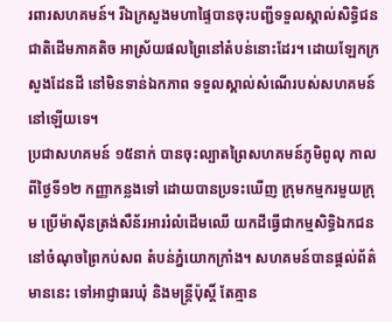រពារសហគមន៍។ រីឯក្រសួងមហាផ្ទៃបានចុះបញ្ជីទទួលស្គាល់សិទ្ធិជនជាតិដើមភាគតិច អាស្រ័យផលព្រៃនៅតំបន់នោះដែរ។ ដោយឡែកក្រសួងដែនដី នៅមិនទាន់ឯកភាព ទទួលស្គាល់សំណើរបស់សហគមន៍នៅឡើយទេ។
ប្រជាសហគមន៍ ១៥នាក់ បានចុះល្បាតព្រៃសហគមន៍ភូមិពូលុ កាលពីថ្ងៃទី១២ កញ្ញាកន្លងទៅ ដោយបានប្រទះឃើញ ក្រុមកម្មករមួយក្រុម ប្រើម៉ាស៊ីនត្រង់សឺន័រអាររំលំដើមឈើ យកដីធ្វើជាកម្មសិទ្ធិឯកជន នៅចំណុចព្រៃកប់សព តំបន់ភ្នំយោកក្រាំង។ សហគមន៍បានផ្ដល់ព័ត៌មាននេះ ទៅអាជ្ញាធរឃុំ និងមន្ត្រីប៉ុស្តិ៍ តែគ្មាន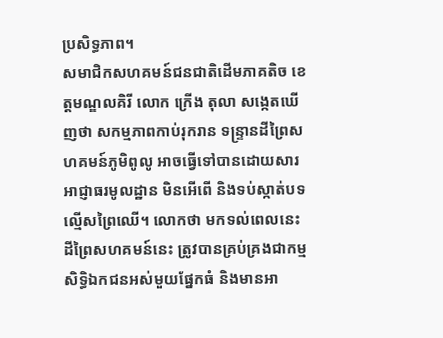ប្រសិទ្ធភាព។
សមាជិកសហគមន៍ជនជាតិដើមភាគតិច ខេត្តមណ្ឌលគិរី លោក ក្រើង តុលា សង្កេតឃើញថា សកម្មភាពកាប់រុករាន ទន្ទ្រានដីព្រៃសហគមន៍ភូមិពូលូ អាចធ្វើទៅបានដោយសារអាជ្ញាធរមូលដ្ឋាន មិនអើពើ និងទប់ស្កាត់បទល្មើសព្រៃឈើ។ លោកថា មកទល់ពេលនេះ ដីព្រៃសហគមន៍នេះ ត្រូវបានគ្រប់គ្រងជាកម្មសិទ្ធិឯកជនអស់មួយផ្នែកធំ និងមានអា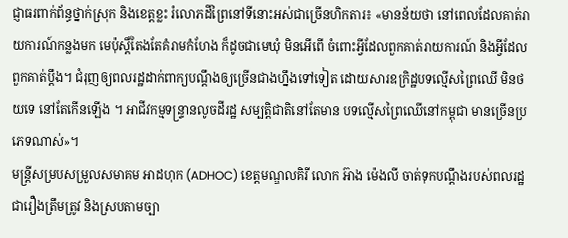ជ្ញាធរពាក់ព័ន្ធថ្នាក់ស្រុក និងខេត្តខ្លះ រំលោភដីព្រៃនៅទីនោះអស់ជាច្រើនហិកតារ៖ «មានន័យថា នៅពេលដែលគាត់រាយការណ៍កន្លងមក មេប៉ុស្តិ៍តែងតែគំរាមកំហែង ក៏ដូចជាមេឃុំ មិនអើពើ ចំពោះអ្វីដែលពួកគាត់រាយការណ៍ និងអ្វីដែលពួកគាត់ប្ដឹង។ ជំរុញឲ្យពលរដ្ឋដាក់ពាក្យបណ្ដឹងឲ្យច្រើនជាងហ្នឹងទៅទៀត ដោយសារឧក្រិដ្ឋបទល្មើសព្រៃឈើ មិនថយទេ នៅតែកើនឡើង ។ អាជីវកម្មទន្ទ្រានលូចដីរដ្ឋ សម្បត្តិជាតិនៅតែមាន បទល្មើសព្រៃឈើនៅកម្ពុជា មានច្រើនប្រភេទណាស់»។
មន្ត្រីសម្របសម្រួលសមាគម អាដហុក (ADHOC) ខេត្តមណ្ឌលគិរី លោក អ៊ាង ម៉េងលី ចាត់ទុកបណ្ដឹងរបស់ពលរដ្ឋជារឿងត្រឹមត្រូវ និងស្របតាមច្បា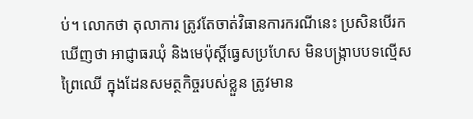ប់។ លោកថា តុលាការ ត្រូវតែចាត់វិធានការករណីនេះ ប្រសិនបើរកឃើញថា អាជ្ញាធរឃុំ និងមេប៉ុស្តិ៍ធ្វេសប្រហែស មិនបង្ក្រាបបទល្មើសព្រៃឈើ ក្នុងដែនសមត្ថកិច្ចរបស់ខ្លួន ត្រូវមាន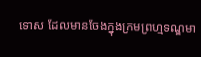ទោស ដែលមានចែងក្នុងក្រមព្រហ្មទណ្ឌមា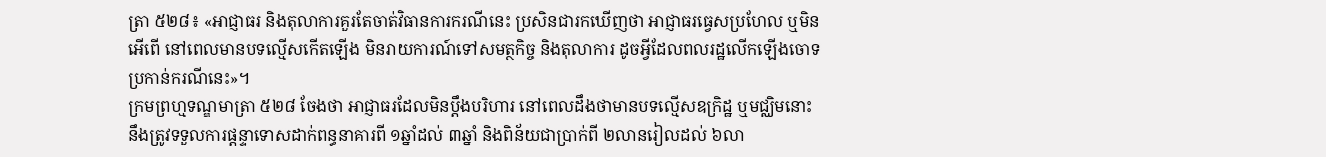ត្រា ៥២៨៖ «អាជ្ញាធរ និងតុលាការគួរតែចាត់វិធានការករណីនេះ ប្រសិនជារកឃើញថា អាជ្ញាធរធ្វេសប្រហែល ឬមិនអើពើ នៅពេលមានបទល្មើសកើតឡើង មិនរាយការណ៍ទៅសមត្ថកិច្ច និងតុលាការ ដូចអ្វីដែលពលរដ្ឋលើកឡើងចោទប្រកាន់ករណីនេះ»។
ក្រមព្រហ្មទណ្ឌមាត្រា ៥២៨ ចែងថា អាជ្ញាធរដែលមិនប្ដឹងបរិហារ នៅពេលដឹងថាមានបទល្មើសឧក្រិដ្ឋ ឬមជ្ឈិមនោះ នឹងត្រូវទទួលការផ្ដន្ទាទោសដាក់ពន្ធនាគារពី ១ឆ្នាំដល់ ៣ឆ្នាំ និងពិន័យជាប្រាក់ពី ២លានរៀលដល់ ៦លា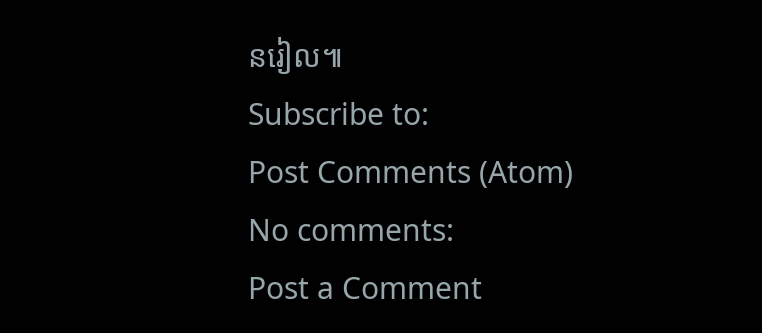នរៀល៕
Subscribe to:
Post Comments (Atom)
No comments:
Post a Comment